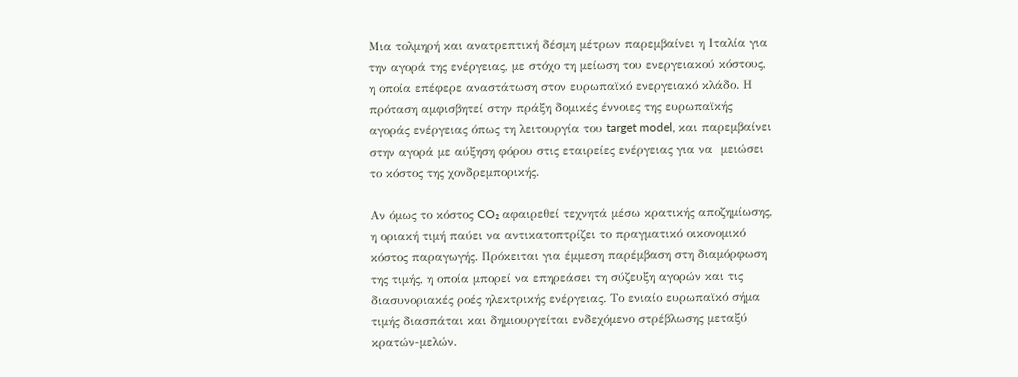Μια τολμηρή και ανατρεπτική δέσμη μέτρων παρεμβαίνει η Ιταλία για την αγορά της ενέργειας, με στόχο τη μείωση του ενεργειακού κόστους, η οποία επέφερε αναστάτωση στον ευρωπαϊκό ενεργειακό κλάδο. Η πρόταση αμφισβητεί στην πράξη δομικές έννοιες της ευρωπαϊκής αγοράς ενέργειας όπως τη λειτουργία του target model, και παρεμβαίνει στην αγορά με αύξηση φόρου στις εταιρείες ενέργειας για να  μειώσει το κόστος της χονδρεμπορικής.

Αν όμως το κόστος CO₂ αφαιρεθεί τεχνητά μέσω κρατικής αποζημίωσης, η οριακή τιμή παύει να αντικατοπτρίζει το πραγματικό οικονομικό κόστος παραγωγής. Πρόκειται για έμμεση παρέμβαση στη διαμόρφωση της τιμής, η οποία μπορεί να επηρεάσει τη σύζευξη αγορών και τις διασυνοριακές ροές ηλεκτρικής ενέργειας. Το ενιαίο ευρωπαϊκό σήμα τιμής διασπάται και δημιουργείται ενδεχόμενο στρέβλωσης μεταξύ κρατών-μελών.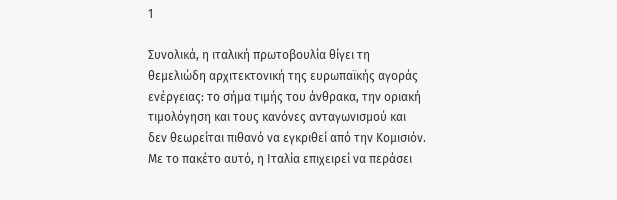1

Συνολικά, η ιταλική πρωτοβουλία θίγει τη θεμελιώδη αρχιτεκτονική της ευρωπαϊκής αγοράς ενέργειας: το σήμα τιμής του άνθρακα, την οριακή τιμολόγηση και τους κανόνες ανταγωνισμού και  δεν θεωρείται πιθανό να εγκριθεί από την Κομισιόν. Με το πακέτο αυτό, η Ιταλία επιχειρεί να περάσει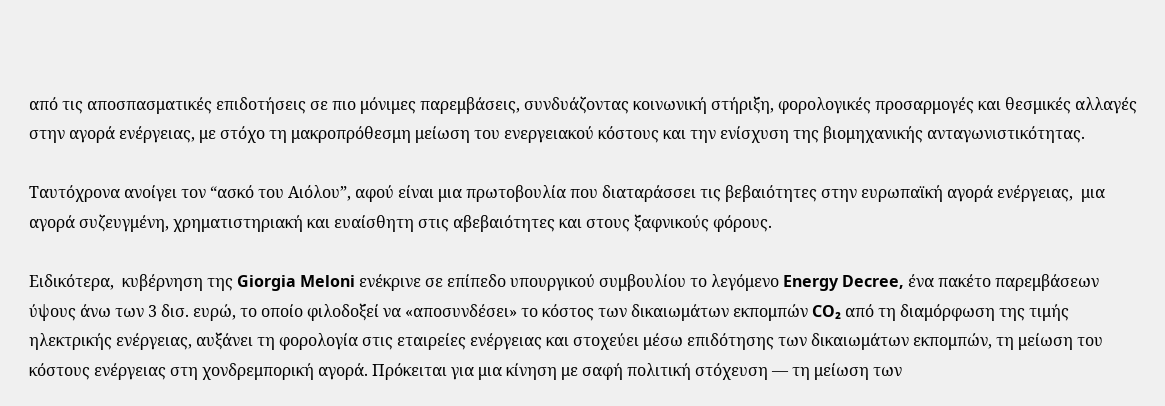από τις αποσπασματικές επιδοτήσεις σε πιο μόνιμες παρεμβάσεις, συνδυάζοντας κοινωνική στήριξη, φορολογικές προσαρμογές και θεσμικές αλλαγές στην αγορά ενέργειας, με στόχο τη μακροπρόθεσμη μείωση του ενεργειακού κόστους και την ενίσχυση της βιομηχανικής ανταγωνιστικότητας.

Ταυτόχρονα ανοίγει τον “ασκό του Αιόλου”, αφού είναι μια πρωτοβουλία που διαταράσσει τις βεβαιότητες στην ευρωπαϊκή αγορά ενέργειας,  μια αγορά συζευγμένη, χρηματιστηριακή και ευαίσθητη στις αβεβαιότητες και στους ξαφνικούς φόρους.

Ειδικότερα,  κυβέρνηση της Giorgia Meloni ενέκρινε σε επίπεδο υπουργικού συμβουλίου το λεγόμενο Energy Decree, ένα πακέτο παρεμβάσεων ύψους άνω των 3 δισ. ευρώ, το οποίο φιλοδοξεί να «αποσυνδέσει» το κόστος των δικαιωμάτων εκπομπών CO₂ από τη διαμόρφωση της τιμής ηλεκτρικής ενέργειας, αυξάνει τη φορολογία στις εταιρείες ενέργειας και στοχεύει μέσω επιδότησης των δικαιωμάτων εκπομπών, τη μείωση του κόστους ενέργειας στη χονδρεμπορική αγορά. Πρόκειται για μια κίνηση με σαφή πολιτική στόχευση — τη μείωση των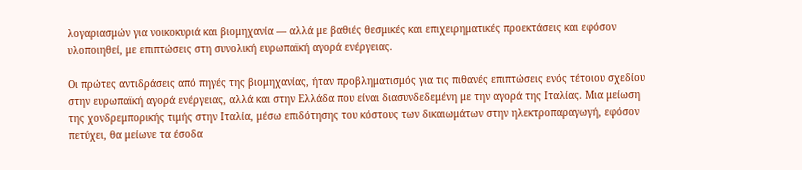λογαριασμών για νοικοκυριά και βιομηχανία — αλλά με βαθιές θεσμικές και επιχειρηματικές προεκτάσεις και εφόσον υλοποιηθεί, με επιπτώσεις στη συνολική ευρωπαϊκή αγορά ενέργειας.

Οι πρώτες αντιδράσεις από πηγές της βιομηχανίας, ήταν προβληματισμός για τις πιθανές επιπτώσεις ενός τέτοιου σχεδίου στην ευρωπαϊκή αγορά ενέργειας, αλλά και στην Ελλάδα που είναι διασυνδεδεμένη με την αγορά της Ιταλίας. Μια μείωση της χονδρεμπορικής τιμής στην Ιταλία, μέσω επιδότησης του κόστους των δικαιωμάτων στην ηλεκτροπαραγωγή, εφόσον πετύχει, θα μείωνε τα έσοδα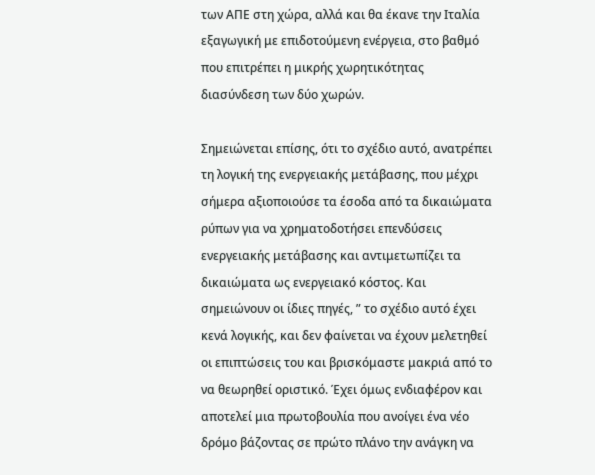των ΑΠΕ στη χώρα, αλλά και θα έκανε την Ιταλία εξαγωγική με επιδοτούμενη ενέργεια, στο βαθμό που επιτρέπει η μικρής χωρητικότητας διασύνδεση των δύο χωρών.

Σημειώνεται επίσης, ότι το σχέδιο αυτό, ανατρέπει τη λογική της ενεργειακής μετάβασης, που μέχρι σήμερα αξιοποιούσε τα έσοδα από τα δικαιώματα ρύπων για να χρηματοδοτήσει επενδύσεις ενεργειακής μετάβασης και αντιμετωπίζει τα δικαιώματα ως ενεργειακό κόστος. Και σημειώνουν οι ίδιες πηγές, ” το σχέδιο αυτό έχει κενά λογικής, και δεν φαίνεται να έχουν μελετηθεί οι επιπτώσεις του και βρισκόμαστε μακριά από το να θεωρηθεί οριστικό. Έχει όμως ενδιαφέρον και αποτελεί μια πρωτοβουλία που ανοίγει ένα νέο δρόμο βάζοντας σε πρώτο πλάνο την ανάγκη να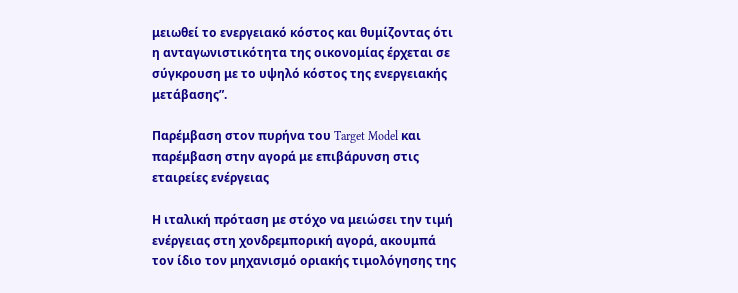μειωθεί το ενεργειακό κόστος και θυμίζοντας ότι η ανταγωνιστικότητα της οικονομίας έρχεται σε σύγκρουση με το υψηλό κόστος της ενεργειακής μετάβασης”.

Παρέμβαση στον πυρήνα του Target Model και παρέμβαση στην αγορά με επιβάρυνση στις εταιρείες ενέργειας

Η ιταλική πρόταση με στόχο να μειώσει την τιμή ενέργειας στη χονδρεμπορική αγορά, ακουμπά τον ίδιο τον μηχανισμό οριακής τιμολόγησης της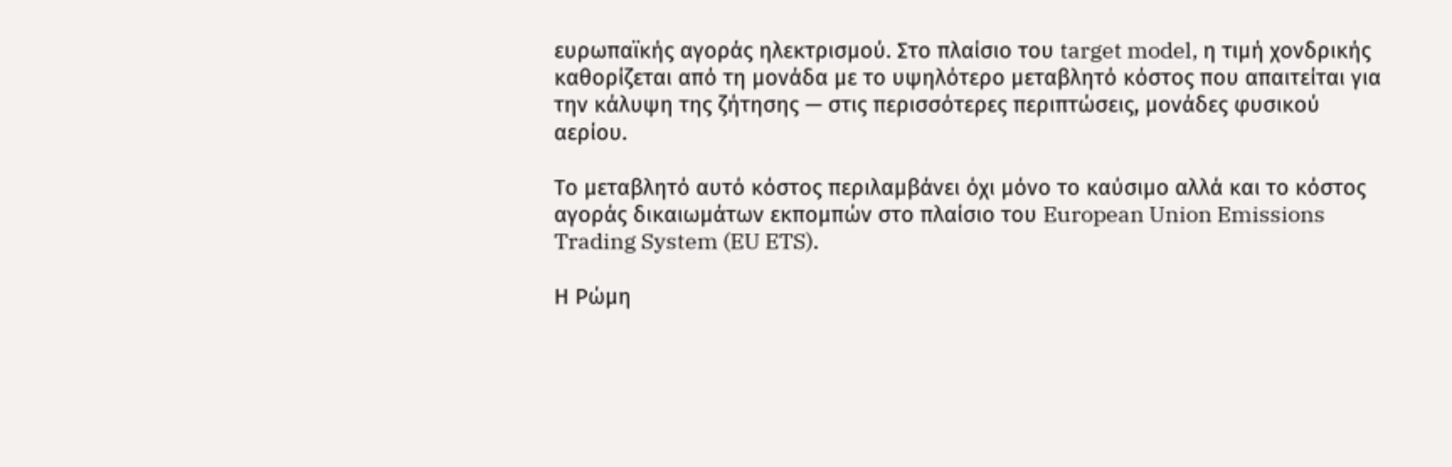ευρωπαϊκής αγοράς ηλεκτρισμού. Στο πλαίσιο του target model, η τιμή χονδρικής καθορίζεται από τη μονάδα με το υψηλότερο μεταβλητό κόστος που απαιτείται για την κάλυψη της ζήτησης — στις περισσότερες περιπτώσεις, μονάδες φυσικού αερίου.

Το μεταβλητό αυτό κόστος περιλαμβάνει όχι μόνο το καύσιμο αλλά και το κόστος αγοράς δικαιωμάτων εκπομπών στο πλαίσιο του European Union Emissions Trading System (EU ETS).

Η Ρώμη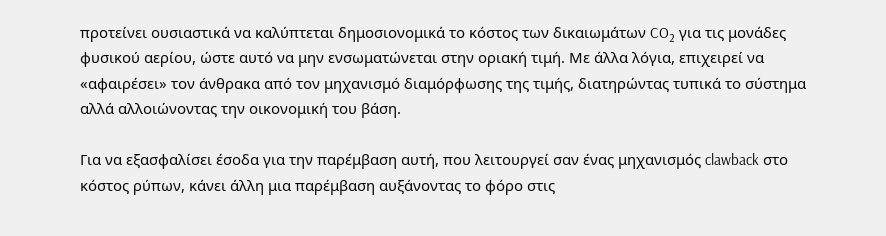προτείνει ουσιαστικά να καλύπτεται δημοσιονομικά το κόστος των δικαιωμάτων CO₂ για τις μονάδες φυσικού αερίου, ώστε αυτό να μην ενσωματώνεται στην οριακή τιμή. Με άλλα λόγια, επιχειρεί να «αφαιρέσει» τον άνθρακα από τον μηχανισμό διαμόρφωσης της τιμής, διατηρώντας τυπικά το σύστημα αλλά αλλοιώνοντας την οικονομική του βάση.

Για να εξασφαλίσει έσοδα για την παρέμβαση αυτή, που λειτουργεί σαν ένας μηχανισμός clawback στο κόστος ρύπων, κάνει άλλη μια παρέμβαση αυξάνοντας το φόρο στις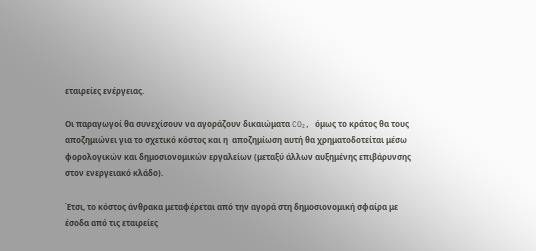εταιρείες ενέργειας.

Οι παραγωγοί θα συνεχίσουν να αγοράζουν δικαιώματα CO₂, όμως το κράτος θα τους αποζημιώνει για το σχετικό κόστος και η  αποζημίωση αυτή θα χρηματοδοτείται μέσω φορολογικών και δημοσιονομικών εργαλείων (μεταξύ άλλων αυξημένης επιβάρυνσης στον ενεργειακό κλάδο).

Έτσι, το κόστος άνθρακα μεταφέρεται από την αγορά στη δημοσιονομική σφαίρα με έσοδα από τις εταιρείες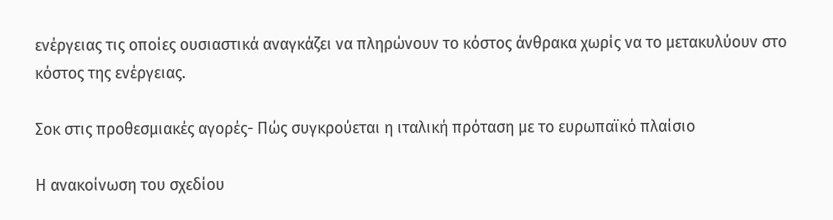ενέργειας τις οποίες ουσιαστικά αναγκάζει να πληρώνουν το κόστος άνθρακα χωρίς να το μετακυλύουν στο κόστος της ενέργειας.

Σοκ στις προθεσμιακές αγορές- Πώς συγκρούεται η ιταλική πρόταση με το ευρωπαϊκό πλαίσιο

Η ανακοίνωση του σχεδίου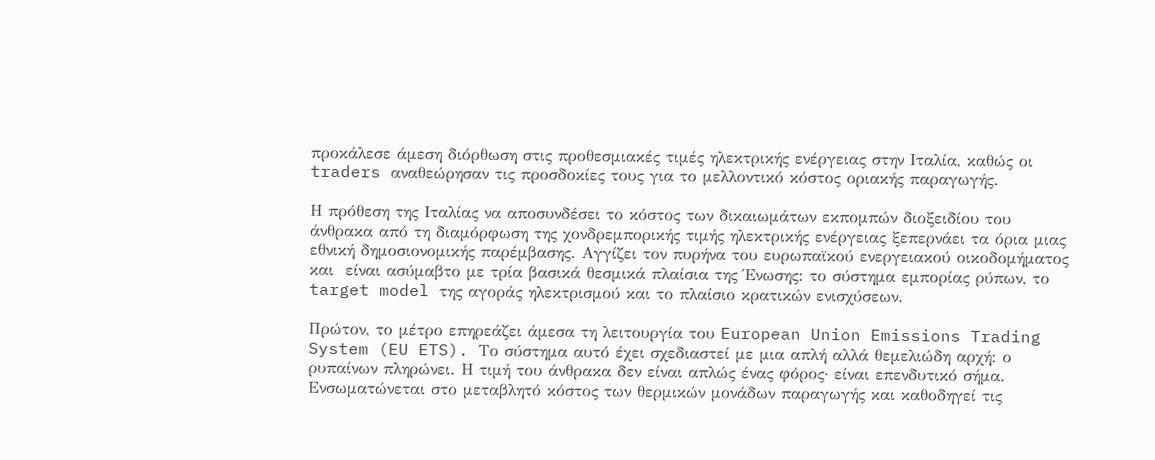προκάλεσε άμεση διόρθωση στις προθεσμιακές τιμές ηλεκτρικής ενέργειας στην Ιταλία, καθώς οι traders αναθεώρησαν τις προσδοκίες τους για το μελλοντικό κόστος οριακής παραγωγής.

Η πρόθεση της Ιταλίας να αποσυνδέσει το κόστος των δικαιωμάτων εκπομπών διοξειδίου του άνθρακα από τη διαμόρφωση της χονδρεμπορικής τιμής ηλεκτρικής ενέργειας ξεπερνάει τα όρια μιας εθνική δημοσιονομικής παρέμβασης. Αγγίζει τον πυρήνα του ευρωπαϊκού ενεργειακού οικοδομήματος και  είναι ασύμαβτο με τρία βασικά θεσμικά πλαίσια της Ένωσης: το σύστημα εμπορίας ρύπων, το target model της αγοράς ηλεκτρισμού και το πλαίσιο κρατικών ενισχύσεων.

Πρώτον, το μέτρο επηρεάζει άμεσα τη λειτουργία του European Union Emissions Trading System (EU ETS). Το σύστημα αυτό έχει σχεδιαστεί με μια απλή αλλά θεμελιώδη αρχή: ο ρυπαίνων πληρώνει. Η τιμή του άνθρακα δεν είναι απλώς ένας φόρος· είναι επενδυτικό σήμα. Ενσωματώνεται στο μεταβλητό κόστος των θερμικών μονάδων παραγωγής και καθοδηγεί τις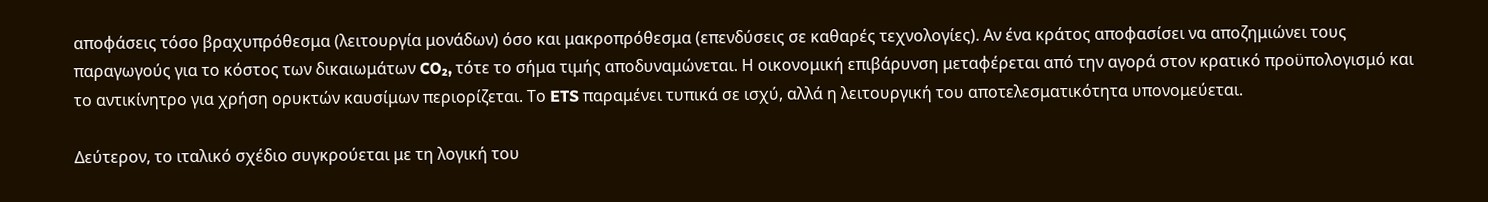αποφάσεις τόσο βραχυπρόθεσμα (λειτουργία μονάδων) όσο και μακροπρόθεσμα (επενδύσεις σε καθαρές τεχνολογίες). Αν ένα κράτος αποφασίσει να αποζημιώνει τους παραγωγούς για το κόστος των δικαιωμάτων CO₂, τότε το σήμα τιμής αποδυναμώνεται. Η οικονομική επιβάρυνση μεταφέρεται από την αγορά στον κρατικό προϋπολογισμό και το αντικίνητρο για χρήση ορυκτών καυσίμων περιορίζεται. Το ETS παραμένει τυπικά σε ισχύ, αλλά η λειτουργική του αποτελεσματικότητα υπονομεύεται.

Δεύτερον, το ιταλικό σχέδιο συγκρούεται με τη λογική του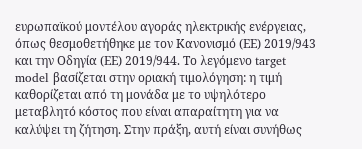ευρωπαϊκού μοντέλου αγοράς ηλεκτρικής ενέργειας, όπως θεσμοθετήθηκε με τον Κανονισμό (ΕΕ) 2019/943 και την Οδηγία (ΕΕ) 2019/944. Το λεγόμενο target model βασίζεται στην οριακή τιμολόγηση: η τιμή καθορίζεται από τη μονάδα με το υψηλότερο μεταβλητό κόστος που είναι απαραίτητη για να καλύψει τη ζήτηση. Στην πράξη, αυτή είναι συνήθως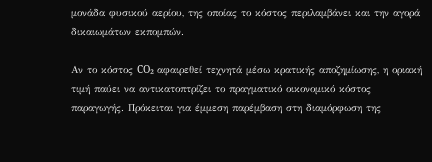μονάδα φυσικού αερίου, της οποίας το κόστος περιλαμβάνει και την αγορά δικαιωμάτων εκπομπών.

Αν το κόστος CO₂ αφαιρεθεί τεχνητά μέσω κρατικής αποζημίωσης, η οριακή τιμή παύει να αντικατοπτρίζει το πραγματικό οικονομικό κόστος παραγωγής. Πρόκειται για έμμεση παρέμβαση στη διαμόρφωση της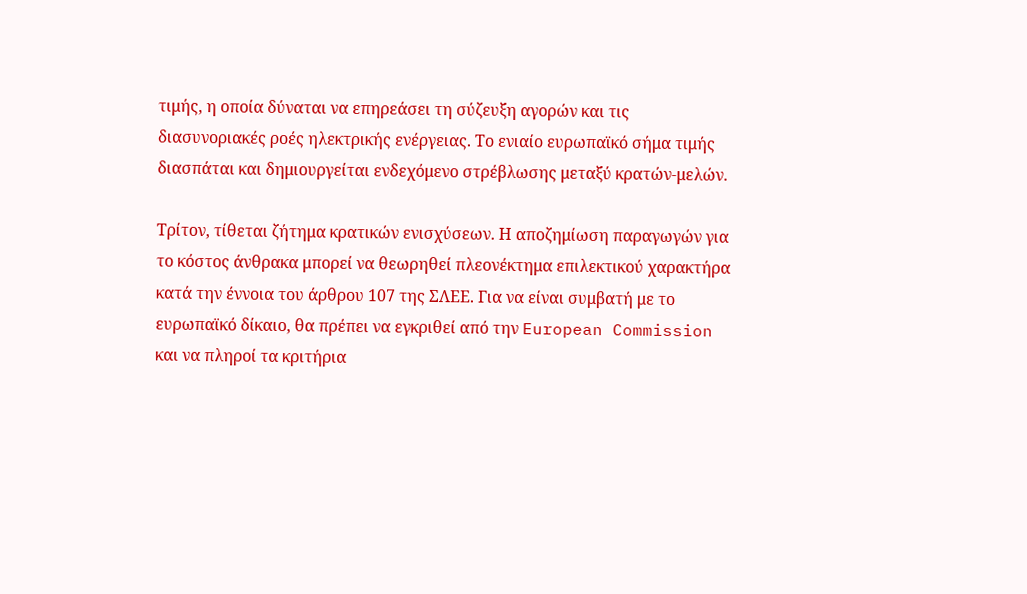τιμής, η οποία δύναται να επηρεάσει τη σύζευξη αγορών και τις διασυνοριακές ροές ηλεκτρικής ενέργειας. Το ενιαίο ευρωπαϊκό σήμα τιμής διασπάται και δημιουργείται ενδεχόμενο στρέβλωσης μεταξύ κρατών-μελών.

Τρίτον, τίθεται ζήτημα κρατικών ενισχύσεων. Η αποζημίωση παραγωγών για το κόστος άνθρακα μπορεί να θεωρηθεί πλεονέκτημα επιλεκτικού χαρακτήρα κατά την έννοια του άρθρου 107 της ΣΛΕΕ. Για να είναι συμβατή με το ευρωπαϊκό δίκαιο, θα πρέπει να εγκριθεί από την European Commission και να πληροί τα κριτήρια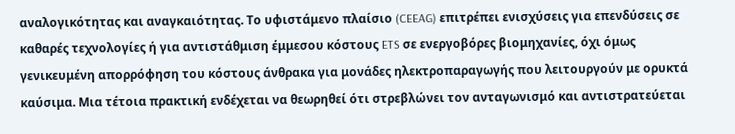αναλογικότητας και αναγκαιότητας. Το υφιστάμενο πλαίσιο (CEEAG) επιτρέπει ενισχύσεις για επενδύσεις σε καθαρές τεχνολογίες ή για αντιστάθμιση έμμεσου κόστους ETS σε ενεργοβόρες βιομηχανίες, όχι όμως γενικευμένη απορρόφηση του κόστους άνθρακα για μονάδες ηλεκτροπαραγωγής που λειτουργούν με ορυκτά καύσιμα. Μια τέτοια πρακτική ενδέχεται να θεωρηθεί ότι στρεβλώνει τον ανταγωνισμό και αντιστρατεύεται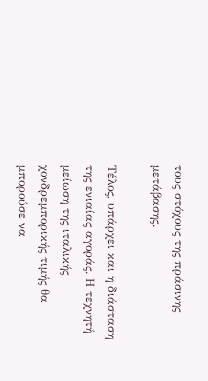τους στόχους της πράσινης μετάβασης.

Τέλος, υπάρχει και η διάσταση της ενιαίας αγοράς. Η τεχνητή μείωση της ιταλικής χονδρεμπορικής τιμής θα μπορούσε να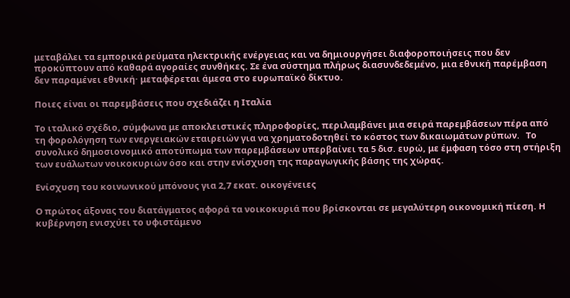μεταβάλει τα εμπορικά ρεύματα ηλεκτρικής ενέργειας και να δημιουργήσει διαφοροποιήσεις που δεν προκύπτουν από καθαρά αγοραίες συνθήκες. Σε ένα σύστημα πλήρως διασυνδεδεμένο, μια εθνική παρέμβαση δεν παραμένει εθνική· μεταφέρεται άμεσα στο ευρωπαϊκό δίκτυο.

Ποιες είναι οι παρεμβάσεις που σχεδιάζει η Ιταλία

Το ιταλικό σχέδιο, σύμφωνα με αποκλειστικές πληροφορίες, περιλαμβάνει μια σειρά παρεμβάσεων πέρα από τη φορολόγηση των ενεργειακών εταιρειών για να χρηματοδοτηθεί το κόστος των δικαιωμάτων ρύπων.   Το συνολικό δημοσιονομικό αποτύπωμα των παρεμβάσεων υπερβαίνει τα 5 δισ. ευρώ, με έμφαση τόσο στη στήριξη των ευάλωτων νοικοκυριών όσο και στην ενίσχυση της παραγωγικής βάσης της χώρας.

Ενίσχυση του κοινωνικού μπόνους για 2,7 εκατ. οικογένειες

Ο πρώτος άξονας του διατάγματος αφορά τα νοικοκυριά που βρίσκονται σε μεγαλύτερη οικονομική πίεση. Η κυβέρνηση ενισχύει το υφιστάμενο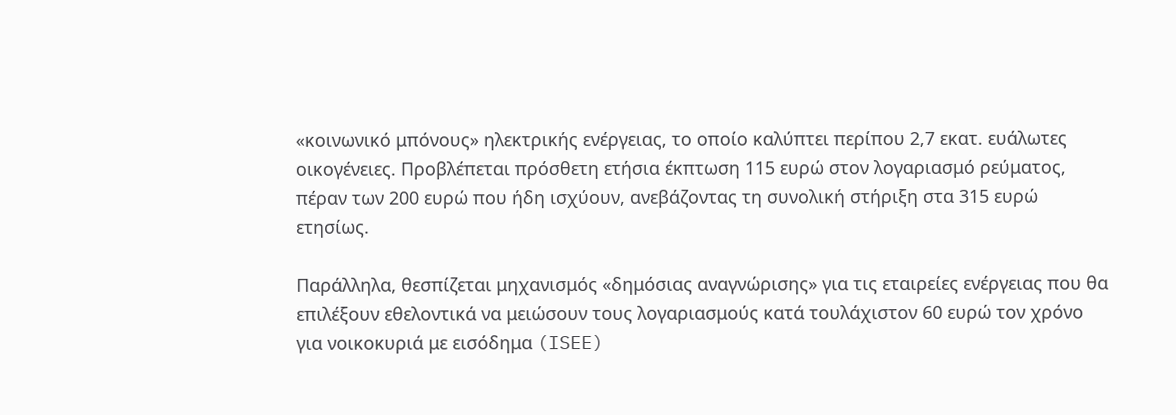«κοινωνικό μπόνους» ηλεκτρικής ενέργειας, το οποίο καλύπτει περίπου 2,7 εκατ. ευάλωτες οικογένειες. Προβλέπεται πρόσθετη ετήσια έκπτωση 115 ευρώ στον λογαριασμό ρεύματος, πέραν των 200 ευρώ που ήδη ισχύουν, ανεβάζοντας τη συνολική στήριξη στα 315 ευρώ ετησίως.

Παράλληλα, θεσπίζεται μηχανισμός «δημόσιας αναγνώρισης» για τις εταιρείες ενέργειας που θα επιλέξουν εθελοντικά να μειώσουν τους λογαριασμούς κατά τουλάχιστον 60 ευρώ τον χρόνο για νοικοκυριά με εισόδημα (ISEE)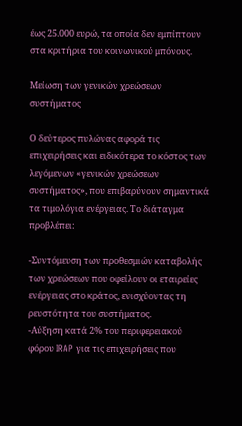έως 25.000 ευρώ, τα οποία δεν εμπίπτουν στα κριτήρια του κοινωνικού μπόνους.

Μείωση των γενικών χρεώσεων συστήματος

Ο δεύτερος πυλώνας αφορά τις επιχειρήσεις και ειδικότερα το κόστος των λεγόμενων «γενικών χρεώσεων συστήματος», που επιβαρύνουν σημαντικά τα τιμολόγια ενέργειας. Το διάταγμα προβλέπει:

-Συντόμευση των προθεσμιών καταβολής των χρεώσεων που οφείλουν οι εταιρείες ενέργειας στο κράτος, ενισχύοντας τη ρευστότητα του συστήματος.
-Αύξηση κατά 2% του περιφερειακού φόρου IRAP για τις επιχειρήσεις που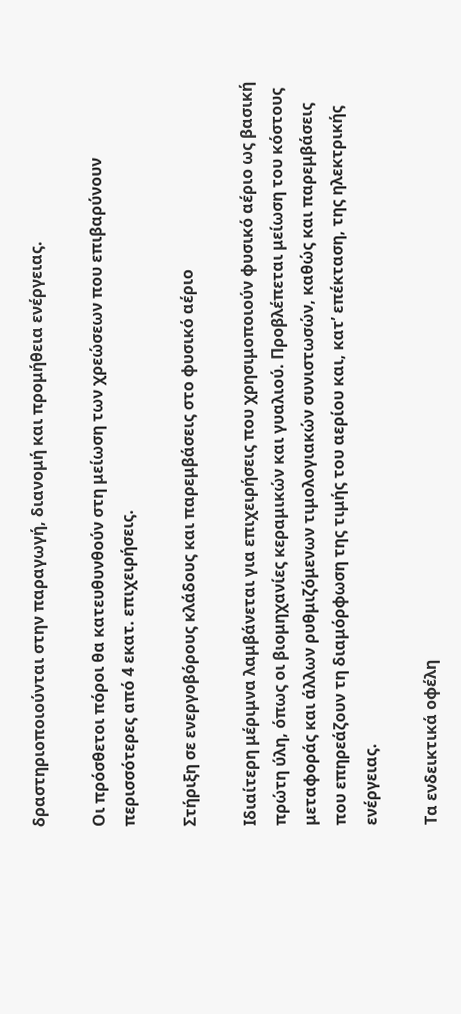δραστηριοποιούνται στην παραγωγή, διανομή και προμήθεια ενέργειας.

Οι πρόσθετοι πόροι θα κατευθυνθούν στη μείωση των χρεώσεων που επιβαρύνουν περισσότερες από 4 εκατ. επιχειρήσεις.

Στήριξη σε ενεργοβόρους κλάδους και παρεμβάσεις στο φυσικό αέριο

Ιδιαίτερη μέριμνα λαμβάνεται για επιχειρήσεις που χρησιμοποιούν φυσικό αέριο ως βασική πρώτη ύλη, όπως οι βιομηχανίες κεραμικών και γυαλιού. Προβλέπεται μείωση του κόστους μεταφοράς και άλλων ρυθμιζόμενων τιμολογιακών συνιστωσών, καθώς και παρεμβάσεις που επηρεάζουν τη διαμόρφωση της τιμής του αερίου και, κατ’ επέκταση, της ηλεκτρικής ενέργειας.

Τα ενδεικτικά οφέλη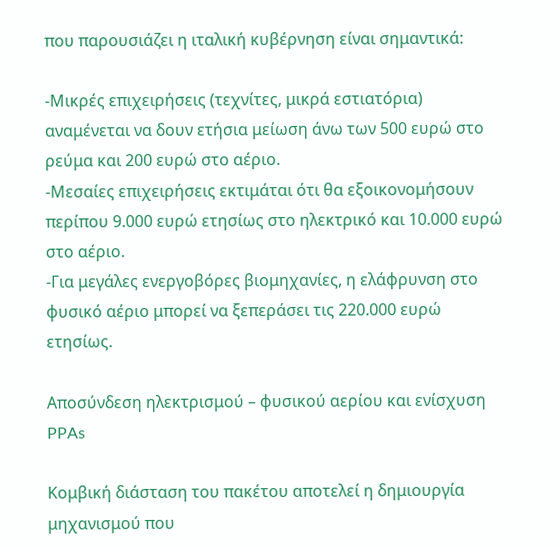που παρουσιάζει η ιταλική κυβέρνηση είναι σημαντικά:

-Μικρές επιχειρήσεις (τεχνίτες, μικρά εστιατόρια) αναμένεται να δουν ετήσια μείωση άνω των 500 ευρώ στο ρεύμα και 200 ευρώ στο αέριο.
-Μεσαίες επιχειρήσεις εκτιμάται ότι θα εξοικονομήσουν περίπου 9.000 ευρώ ετησίως στο ηλεκτρικό και 10.000 ευρώ στο αέριο.
-Για μεγάλες ενεργοβόρες βιομηχανίες, η ελάφρυνση στο φυσικό αέριο μπορεί να ξεπεράσει τις 220.000 ευρώ ετησίως.

Αποσύνδεση ηλεκτρισμού – φυσικού αερίου και ενίσχυση PPAs

Κομβική διάσταση του πακέτου αποτελεί η δημιουργία μηχανισμού που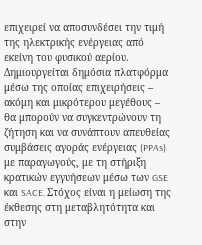επιχειρεί να αποσυνδέσει την τιμή της ηλεκτρικής ενέργειας από εκείνη του φυσικού αερίου. Δημιουργείται δημόσια πλατφόρμα μέσω της οποίας επιχειρήσεις – ακόμη και μικρότερου μεγέθους – θα μπορούν να συγκεντρώνουν τη ζήτηση και να συνάπτουν απευθείας συμβάσεις αγοράς ενέργειας (PPAs) με παραγωγούς, με τη στήριξη κρατικών εγγυήσεων μέσω των GSE και SACE. Στόχος είναι η μείωση της έκθεσης στη μεταβλητότητα και στην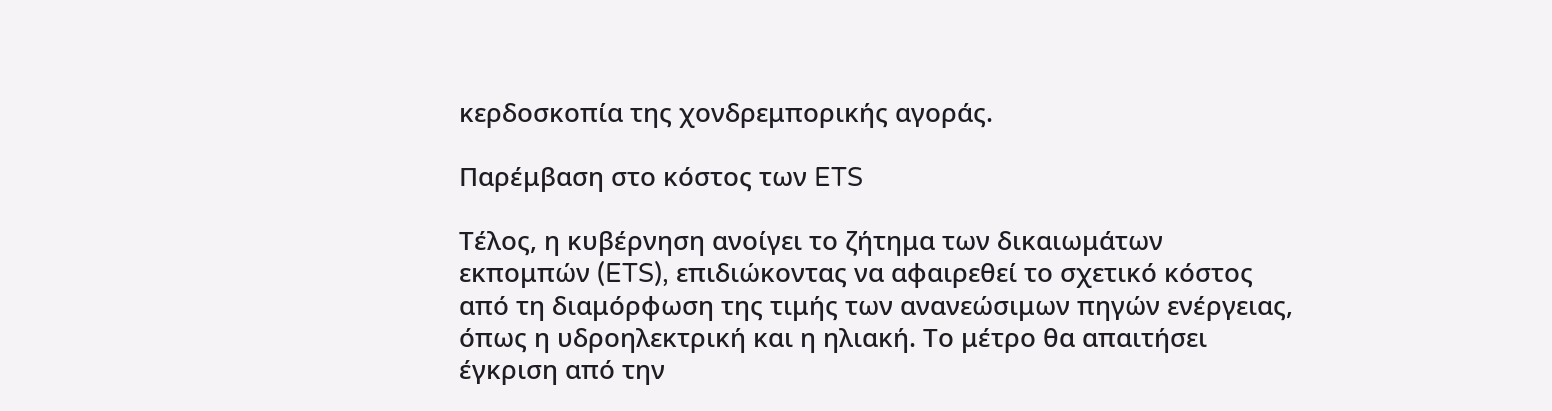κερδοσκοπία της χονδρεμπορικής αγοράς.

Παρέμβαση στο κόστος των ETS

Τέλος, η κυβέρνηση ανοίγει το ζήτημα των δικαιωμάτων εκπομπών (ETS), επιδιώκοντας να αφαιρεθεί το σχετικό κόστος από τη διαμόρφωση της τιμής των ανανεώσιμων πηγών ενέργειας, όπως η υδροηλεκτρική και η ηλιακή. Το μέτρο θα απαιτήσει έγκριση από την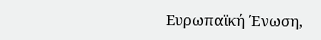Ευρωπαϊκή Ένωση,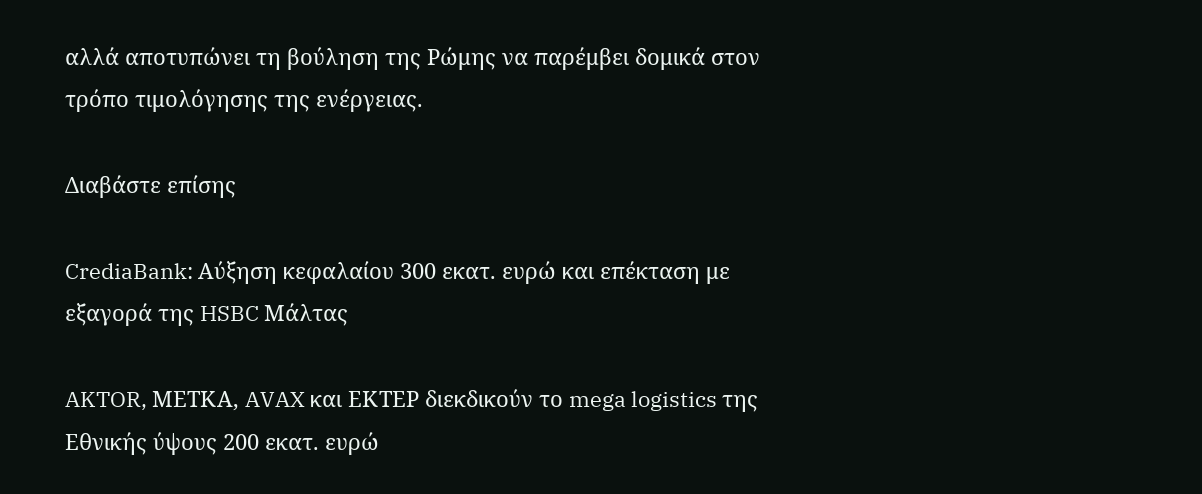αλλά αποτυπώνει τη βούληση της Ρώμης να παρέμβει δομικά στον τρόπο τιμολόγησης της ενέργειας.

Διαβάστε επίσης

CrediaBank: Αύξηση κεφαλαίου 300 εκατ. ευρώ και επέκταση με εξαγορά της HSBC Μάλτας

AKTOR, ΜΕΤΚΑ, AVAX και ΕΚΤΕΡ διεκδικούν το mega logistics της Εθνικής ύψους 200 εκατ. ευρώ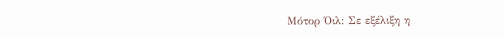Μότορ Όιλ: Σε εξέλιξη η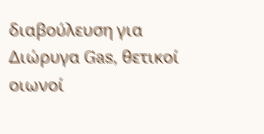διαβούλευση για Διώρυγα Gas, θετικοί οιωνοί